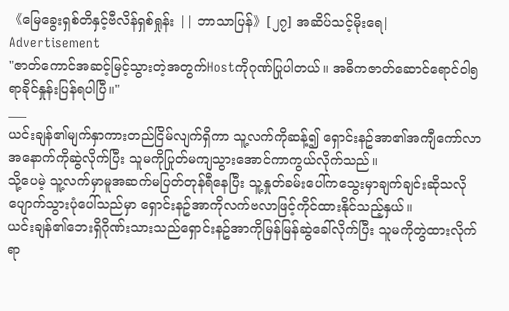《မြေခွေးရှစ်တိနှင့်ဗီလိန်ရှစ်ရှုန်း || ဘာသာပြန်》[၂၇] အဆိပ်သင့်မိုးရေ|
Advertisement
"ဇာတ်ကောင်အဆင့်မြင့်သွားတဲ့အတွက်Hostကိုဂုဏ်ပြုပါတယ်။ အဓိကဇာတ်ဆောင်ရောင်ဝါ၅ရာခိုင်နှုန်းပြန်ရပါပြီ။"
___
ယင်းချန်၏မျက်နှာကားတည်ငြိမ်လျက်ရှိကာ သူ့လက်ကိုဆန့်၍ ရှောင်းနဥ်အာ၏အကျီကော်လာအနောက်ကိုဆွဲလိုက်ပြီး သူမကိုပြုတ်မကျသွားအောင်ကာကွယ်လိုက်သည်။
သို့ပေမဲ့ သူ့လက်မှာမူအဆက်မပြတ်တုန်ရီနေပြီး သူ့နှုတ်ခမ်းပေါ်ကသွေးမှာချက်ချင်းဆိုသလိုပျောက်သွားပုံပေါ်သည်မှာ ရှောင်းနဥ်အာကိုလက်ဗလာဖြင့်ကိုင်ထားနိုင်သည့်နှယ်။
ယင်းချန်၏ဘေးရှိဂိုဏ်းသားသည်ရှောင်းနဥ်အာကိုမြန်မြန်ဆွဲခေါ်လိုက်ပြီး သူမကိုတွဲထားလိုက်ရာ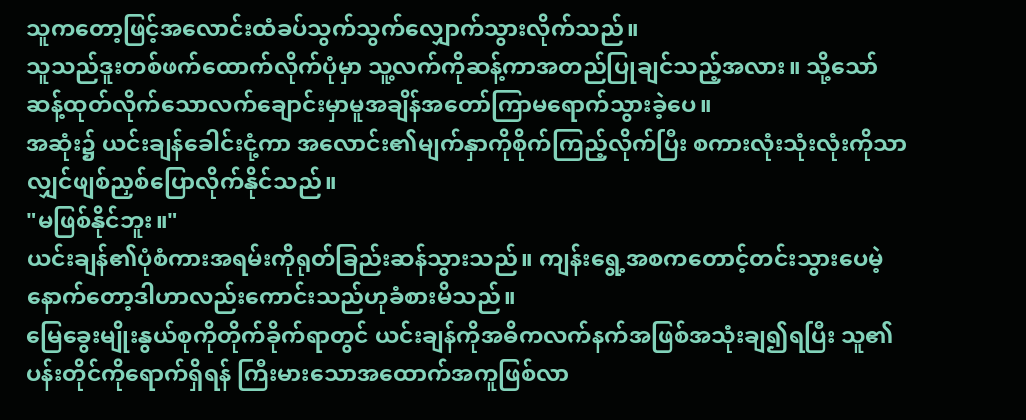သူကတော့ဖြင့်အလောင်းထံခပ်သွက်သွက်လျှောက်သွားလိုက်သည်။
သူသည်ဒူးတစ်ဖက်ထောက်လိုက်ပုံမှာ သူ့လက်ကိုဆန့်ကာအတည်ပြုချင်သည့်အလား။ သို့သော် ဆန့်ထုတ်လိုက်သောလက်ချောင်းမှာမူအချိန်အတော်ကြာမရောက်သွားခဲ့ပေ။
အဆုံး၌ ယင်းချန်ခေါင်းငုံ့ကာ အလောင်း၏မျက်နှာကိုစိုက်ကြည့်လိုက်ပြီး စကားလုံးသုံးလုံးကိုသာလျှင်ဖျစ်ညှစ်ပြောလိုက်နိုင်သည်။
"မဖြစ်နိုင်ဘူး။"
ယင်းချန်၏ပုံစံကားအရမ်းကိုရုတ်ခြည်းဆန်သွားသည်။ ကျန်းရွေ့အစကတောင့်တင်းသွားပေမဲ့ နောက်တော့ဒါဟာလည်းကောင်းသည်ဟုခံစားမိသည်။
မြေခွေးမျိုးနွယ်စုကိုတိုက်ခိုက်ရာတွင် ယင်းချန်ကိုအဓိကလက်နက်အဖြစ်အသုံးချ၍ရပြီး သူ၏ပန်းတိုင်ကိုရောက်ရှိရန် ကြီးမားသောအထောက်အကူဖြစ်လာ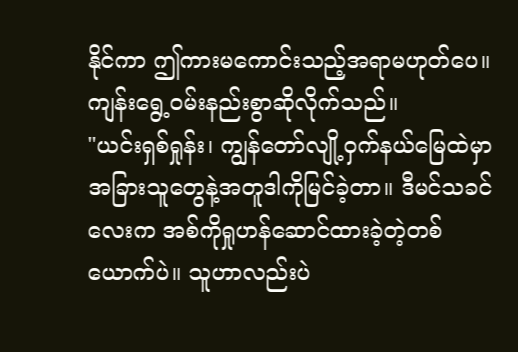နိုင်ကာ ဤကားမကောင်းသည့်အရာမဟုတ်ပေ။
ကျန်းရွေ့ဝမ်းနည်းစွာဆိုလိုက်သည်။
"ယင်းရှစ်ရှုန်း၊ ကျွန်တော်လျို့ဝှက်နယ်မြေထဲမှာ အခြားသူတွေနဲ့အတူဒါကိုမြင်ခဲ့တာ။ ဒီမင်သခင်လေးက အစ်ကိုရှုဟန်ဆောင်ထားခဲ့တဲ့တစ်ယောက်ပဲ။ သူဟာလည်းပဲ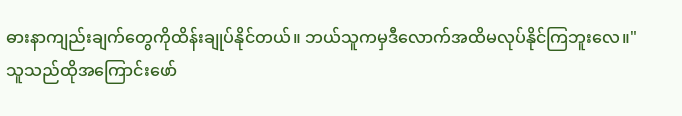ဓားနာကျည်းချက်တွေကိုထိန်းချုပ်နိုင်တယ်။ ဘယ်သူကမှဒီလောက်အထိမလုပ်နိုင်ကြဘူးလေ။"
သူသည်ထိုအကြောင်းဖော်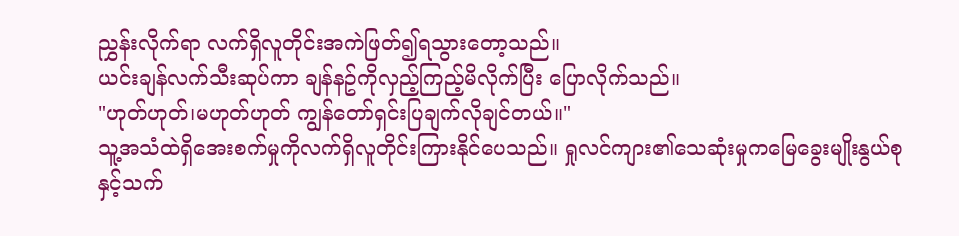ညွှန်းလိုက်ရာ လက်ရှိလူတိုင်းအကဲဖြတ်၍ရသွားတော့သည်။
ယင်းချန်လက်သီးဆုပ်ကာ ချန်နဥ်ကိုလှည့်ကြည့်မိလိုက်ပြီး ပြောလိုက်သည်။
"ဟုတ်ဟုတ်၊မဟုတ်ဟုတ် ကျွန်တော်ရှင်းပြချက်လိုချင်တယ်။"
သူ့အသံထဲရှိအေးစက်မှုကိုလက်ရှိလူတိုင်းကြားနိုင်ပေသည်။ ရှုလင်ကျား၏သေဆုံးမှုကမြေခွေးမျိုးနွယ်စုနှင့်သက်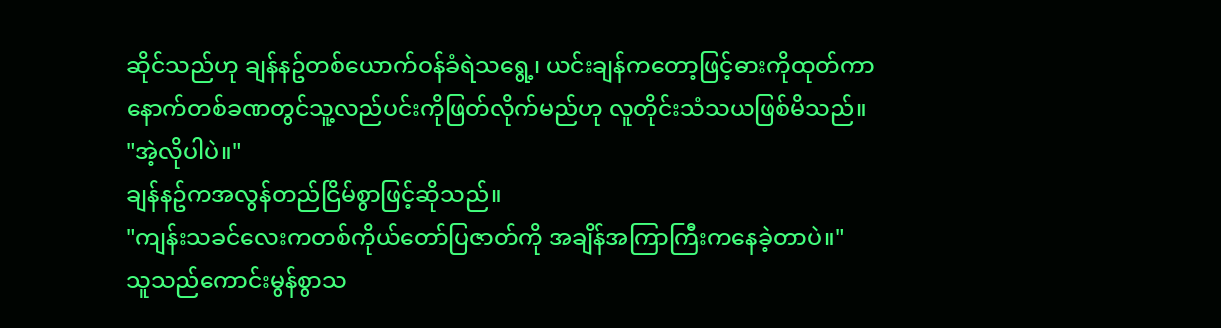ဆိုင်သည်ဟု ချန်နဥ်တစ်ယောက်ဝန်ခံရဲသရွေ့၊ ယင်းချန်ကတော့ဖြင့်ဓားကိုထုတ်ကာ နောက်တစ်ခဏတွင်သူ့လည်ပင်းကိုဖြတ်လိုက်မည်ဟု လူတိုင်းသံသယဖြစ်မိသည်။
"အဲ့လိုပါပဲ။"
ချန်နဥ်ကအလွန်တည်ငြိမ်စွာဖြင့်ဆိုသည်။
"ကျန်းသခင်လေးကတစ်ကိုယ်တော်ပြဇာတ်ကို အချိန်အကြာကြီးကနေခဲ့တာပဲ။"
သူသည်ကောင်းမွန်စွာသ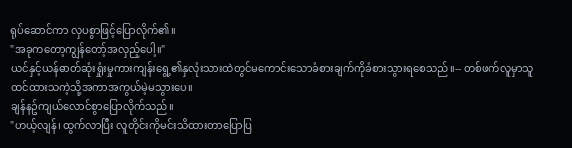ရုပ်ဆောင်ကာ လှပစွာဖြင့်ပြောလိုက်၏။
"အခုကတော့ကျွန်တော့်အလှည့်ပေါ့။"
ယင်နှင့်ယန်ဓာတ်ဆုံးရှုံးမှုကားကျန်းရွေ့၏နှလုံးသားထဲတွင်မကောင်းသောခံစားချက်ကိုခံစားသွားရစေသည်။-- တစ်ဖက်လူမှာသူထင်ထားသကဲ့သို့အကာအကွယ်မဲ့မသွားပေ။
ချန်နဥ်ကျယ်လောင်စွာပြောလိုက်သည်။
"ဟယ့်လျန်၊ ထွက်လာပြီး လူတိုင်းကိုမင်းသိထားတာပြောပြ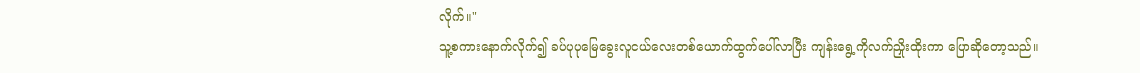လိုက်။"
သူ့စကားနောက်လိုက်၍ ခပ်ပုပုမြေခွေးလူငယ်လေးတစ်ယောက်ထွက်ပေါ်လာပြီး ကျန်းရွေ့ကိုလက်ညှိုးထိုးကာ ပြောဆိုတော့သည်။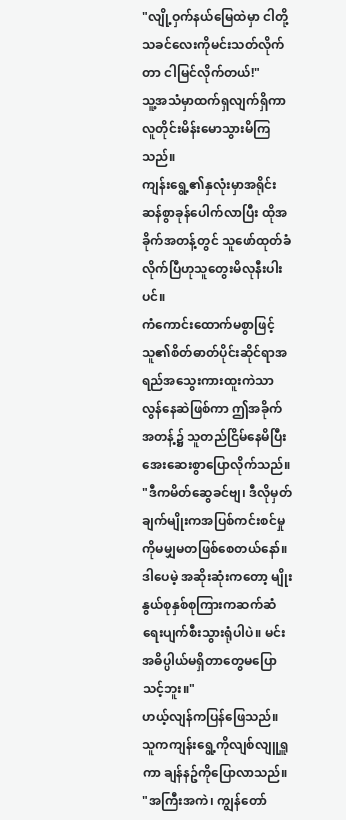"လျို့ဝှက်နယ်မြေထဲမှာ ငါတို့သခင်လေးကိုမင်းသတ်လိုက်တာ ငါမြင်လိုက်တယ်!"
သူ့အသံမှာထက်ရှလျက်ရှိကာ လူတိုင်းမိန်းမောသွားမိကြသည်။
ကျန်းရွေ့၏နှလုံးမှာအရိုင်းဆန်စွာခုန်ပေါက်လာပြီး ထိုအခိုက်အတန့်တွင် သူဖော်ထုတ်ခံလိုက်ပြီဟုသူတွေးမိလုနီးပါးပင်။
ကံကောင်းထောက်မစွာဖြင့် သူ၏စိတ်ဓာတ်ပိုင်းဆိုင်ရာအရည်အသွေးကားထူးကဲသာလွန်နေဆဲဖြစ်ကာ ဤအခိုက်အတန့်၌ သူတည်ငြိမ်နေမိပြီး အေးဆေးစွာပြောလိုက်သည်။
"ဒီကမိတ်ဆွေခင်ဗျ၊ ဒီလိုမှတ်ချက်မျိုးကအပြစ်ကင်းစင်မှုကိုမမျှမတဖြစ်စေတယ်နော်။ ဒါပေမဲ့ အဆိုးဆုံးကတော့ မျိုးနွယ်စုနှစ်စုကြားကဆက်ဆံရေးပျက်စီးသွားရုံပါပဲ။ မင်းအဓိပ္ပါယ်မရှိတာတွေမပြောသင့်ဘူး။"
ဟယ့်လျန်ကပြန်ဖြေသည်။ သူကကျန်းရွေ့ကိုလျစ်လျူရှူကာ ချန်နဥ်ကိုပြောလာသည်။
"အကြီးအကဲ၊ ကျွန်တော်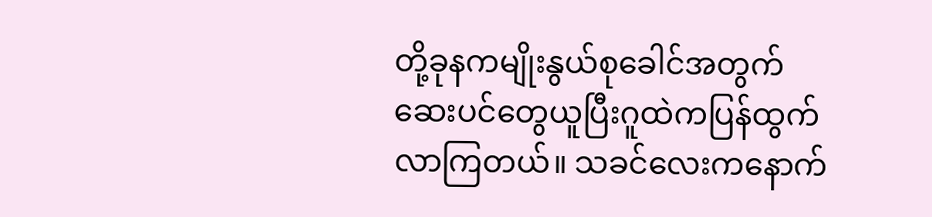တို့ခုနကမျိုးနွယ်စုခေါင်အတွက် ဆေးပင်တွေယူပြီးဂူထဲကပြန်ထွက်လာကြတယ်။ သခင်လေးကနောက်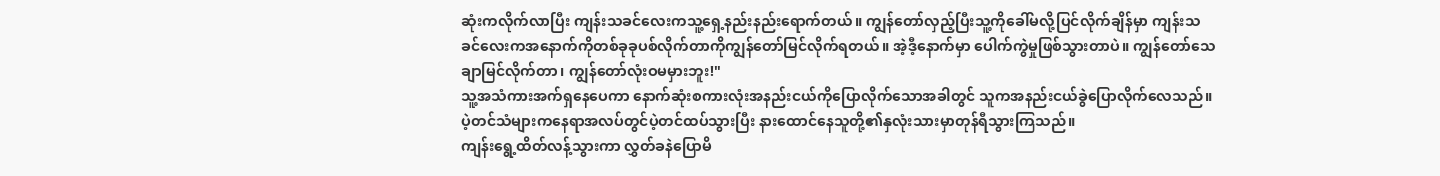ဆုံးကလိုက်လာပြီး ကျန်းသခင်လေးကသူ့ရှေ့နည်းနည်းရောက်တယ်။ ကျွန်တော်လှည့်ပြီးသူ့ကိုခေါ်မလို့ပြင်လိုက်ချိန်မှာ ကျန်းသခင်လေးကအနောက်ကိုတစ်ခုခုပစ်လိုက်တာကိုကျွန်တော်မြင်လိုက်ရတယ်။ အဲ့ဒီ့နောက်မှာ ပေါက်ကွဲမှုဖြစ်သွားတာပဲ။ ကျွန်တော်သေချာမြင်လိုက်တာ၊ ကျွန်တော်လုံးဝမမှားဘူး!"
သူ့အသံကားအက်ရှနေပေကာ နောက်ဆုံးစကားလုံးအနည်းငယ်ကိုပြောလိုက်သောအခါတွင် သူကအနည်းငယ်ခွဲပြောလိုက်လေသည်။ ပဲ့တင်သံများကနေရာအလပ်တွင်ပဲ့တင်ထပ်သွားပြီး နားထောင်နေသူတို့၏နှလုံးသားမှာတုန်ရီသွားကြသည်။
ကျန်းရွေ့ထိတ်လန့်သွားကာ လွှတ်ခနဲပြောမိ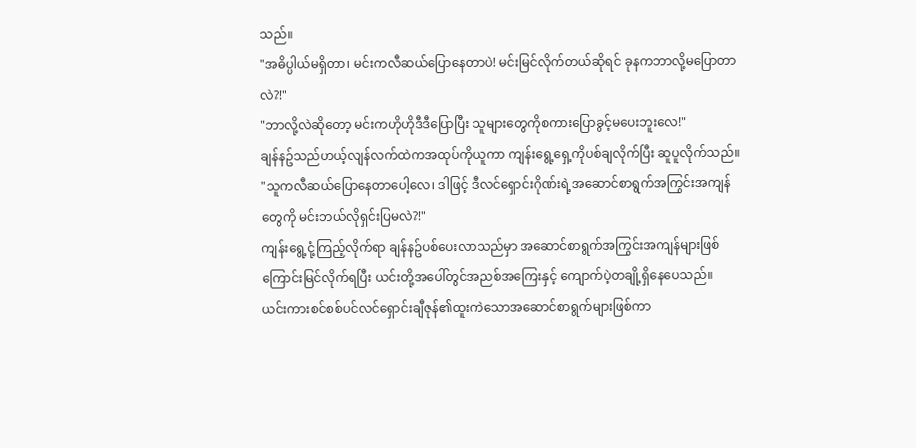သည်။
"အဓိပ္ပါယ်မရှိတာ၊ မင်းကလီဆယ်ပြောနေတာပဲ! မင်းမြင်လိုက်တယ်ဆိုရင် ခုနကဘာလို့မပြောတာလဲ?!"
"ဘာလို့လဲဆိုတော့ မင်းကဟိုဟိုဒီဒီပြောပြီး သူများတွေကိုစကားပြောခွင့်မပေးဘူးလေ!"
ချန်နဥ်သည်ဟယ့်လျန်လက်ထဲကအထုပ်ကိုယူကာ ကျန်းရွေ့ရှေ့ကိုပစ်ချလိုက်ပြီး ဆူပူလိုက်သည်။
"သူကလီဆယ်ပြောနေတာပေါ့လေ၊ ဒါဖြင့် ဒီလင်ရှောင်းဂိုဏ်းရဲ့အဆောင်စာရွက်အကြွင်းအကျန်တွေကို မင်းဘယ်လိုရှင်းပြမလဲ?!"
ကျန်းရွေ့ငုံ့ကြည့်လိုက်ရာ ချန်နဥ်ပစ်ပေးလာသည်မှာ အဆောင်စာရွက်အကြွင်းအကျန်များဖြစ်ကြောင်းမြင်လိုက်ရပြီး ယင်းတို့အပေါ်တွင်အညစ်အကြေးနှင့် ကျောက်ပဲ့တချို့ရှိနေပေသည်။
ယင်းကားစင်စစ်ပင်လင်ရှောင်းချီဇုန်၏ထူးကဲသောအဆောင်စာရွက်များဖြစ်ကာ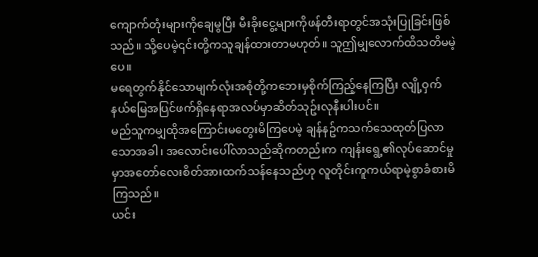ကျောက်တုံးများကိုချေမွပြီး မီးခိုးငွေ့များကိုဖန်တီးရာတွင်အသုံးပြုခြင်းဖြစ်သည်။ သို့ပေမဲ့၎င်းတို့ကသူချန်ထားတာမဟုတ်။ သူဤမျှလောက်ထိသတိမမဲ့ပေ။
မရေတွက်နိုင်သောမျက်လုံးအစုံတို့ကဘေးမှစိုက်ကြည့်နေကြပြီး လျို့ဝှက်နယ်မြေအပြင်ဖက်ရှိနေရာအလပ်မှာဆိတ်သုဥ်းလုနီးပါးပင်။
မည်သူကမျှထိုအကြောင်းမတွေးမိကြပေမဲ့ ချန်နဥ်ကသက်သေထုတ်ပြလာသောအခါ၊ အလောင်းပေါ်လာသည်ဆိုကတည်းက ကျန်းရွေ့၏လုပ်ဆောင်မှုမှာအတော်လေးစိတ်အားထက်သန်နေသည်ဟု လူတိုင်းကူကယ်ရာမဲ့စွာခံစားမိကြသည်။
ယင်း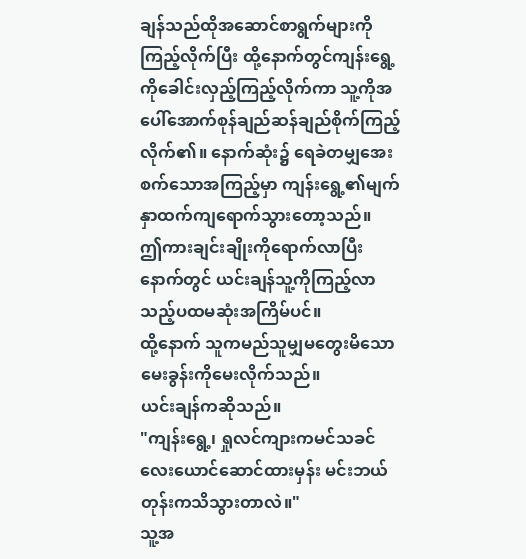ချန်သည်ထိုအဆောင်စာရွက်များကိုကြည့်လိုက်ပြီး ထို့နောက်တွင်ကျန်းရွေ့ကိုခေါင်းလှည့်ကြည့်လိုက်ကာ သူ့ကိုအပေါ်အောက်စုန်ချည်ဆန်ချည်စိုက်ကြည့်လိုက်၏။ နောက်ဆုံး၌ ရေခဲတမျှအေးစက်သောအကြည့်မှာ ကျန်းရွေ့၏မျက်နှာထက်ကျရောက်သွားတော့သည်။
ဤကားချင်းချိုးကိုရောက်လာပြီးနောက်တွင် ယင်းချန်သူ့ကိုကြည့်လာသည့်ပထမဆုံးအကြိမ်ပင်။
ထို့နောက် သူကမည်သူမျှမတွေးမိသောမေးခွန်းကိုမေးလိုက်သည်။
ယင်းချန်ကဆိုသည်။
"ကျန်းရွေ့၊ ရှုလင်ကျားကမင်သခင်လေးယောင်ဆောင်ထားမှန်း မင်းဘယ်တုန်းကသိသွားတာလဲ။"
သူ့အ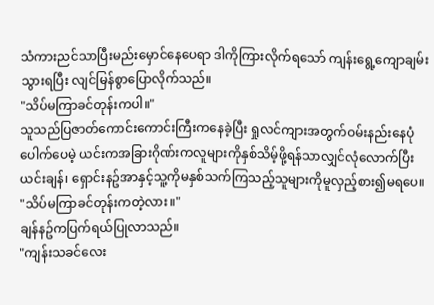သံကားညင်သာပြီးမည်းမှောင်နေပေရာ ဒါကိုကြားလိုက်ရသော် ကျန်းရွေ့ကျောချမ်းသွားရပြီး လျင်မြန်စွာပြောလိုက်သည်။
"သိပ်မကြာခင်တုန်းကပါ။"
သူသည်ပြဇာတ်ကောင်းကောင်းကြီးကနေခဲ့ပြီး ရှုလင်ကျားအတွက်ဝမ်းနည်းနေပုံပေါက်ပေမဲ့ ယင်းကအခြားဂိုဏ်းကလူများကိုနှစ်သိမ့်ဖို့ရန်သာလျှင်လုံလောက်ပြီး ယင်းချန်၊ ရှောင်းနဥ်အာနှင့်သူ့ကိုမနှစ်သက်ကြသည့်သူများကိုမူလှည့်စား၍မရပေ။
"သိပ်မကြာခင်တုန်းကတဲ့လား။"
ချန်နဥ်ကပြက်ရယ်ပြုလာသည်။
"ကျန်းသခင်လေး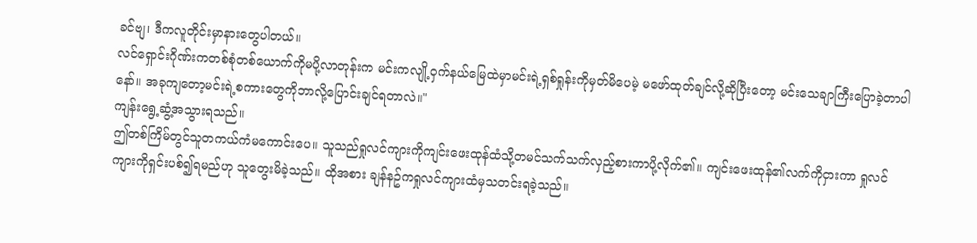ခင်ဗျ၊ ဒီကလူတိုင်းမှာနားတွေပါတယ်။
လင်ရှောင်းဂိုဏ်းကတစ်စုံတစ်ယောက်ကိုမပို့လာတုန်းက မင်းကလျို့ဝှက်နယ်မြေထဲမှာမင်းရဲ့ရှစ်ရှုန်းကိုမှတ်မိပေမဲ့ မဖော်ထုတ်ချင်လို့ဆိုပြီးတော့ မင်းသေချာကြီးပြောခဲ့တာပါနော်။ အခုကျတော့မင်းရဲ့စကားတွေကိုဘာလို့ပြောင်းချင်ရတာလဲ။"
ကျန်းရွေ့ဆွံ့အသွားရသည်။
ဤတစ်ကြိမ်တွင်သူတကယ်ကံမကောင်းပေ။ သူသည်ရှုလင်ကျားကိုကျင်းဖေးထုန်ထံသို့တမင်သက်သက်လှည့်စားကာပို့လိုက်၏။ ကျင်းဖေးထုန်၏လက်ကိုငှားကာ ရှုလင်ကျားကိုရှင်းပစ်၍ရမည်ဟု သူတွေးမိခဲ့သည်။ ထိုအစား ချန်နဥ်ကရှုလင်ကျားထံမှသတင်းရခဲ့သည်။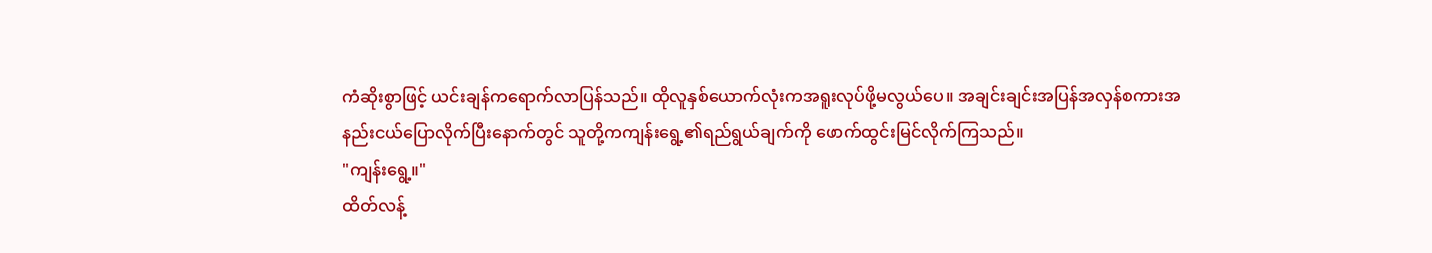ကံဆိုးစွာဖြင့် ယင်းချန်ကရောက်လာပြန်သည်။ ထိုလူနှစ်ယောက်လုံးကအရူးလုပ်ဖို့မလွယ်ပေ။ အချင်းချင်းအပြန်အလှန်စကားအနည်းငယ်ပြောလိုက်ပြီးနောက်တွင် သူတို့ကကျန်းရွေ့၏ရည်ရွယ်ချက်ကို ဖောက်ထွင်းမြင်လိုက်ကြသည်။
"ကျန်းရွေ့။"
ထိတ်လန့်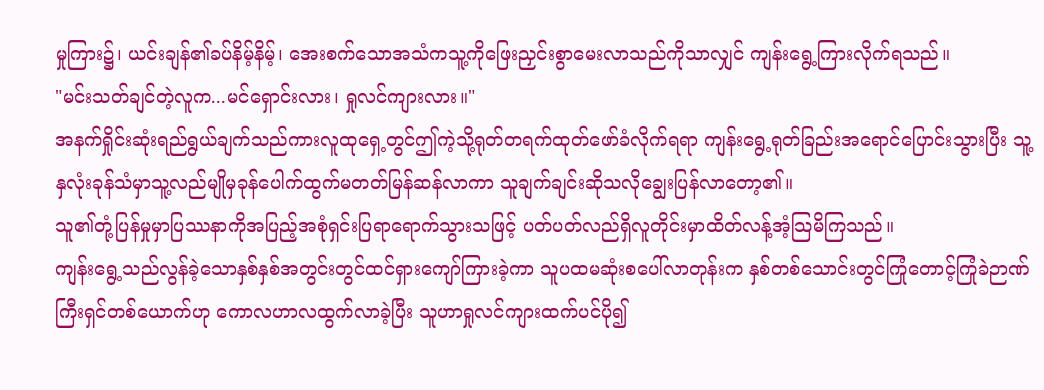မှုကြား၌၊ ယင်းချန်၏ခပ်နိမ့်နိမ့်၊ အေးစက်သောအသံကသူ့ကိုဖြေးညှင်းစွာမေးလာသည်ကိုသာလျှင် ကျန်းရွေ့ကြားလိုက်ရသည်။
"မင်းသတ်ချင်တဲ့လူက...မင်ရှောင်းလား၊ ရှုလင်ကျားလား။"
အနက်ရှိုင်းဆုံးရည်ရွယ်ချက်သည်ကားလူထုရှေ့တွင်ဤကဲ့သို့ရုတ်တရက်ထုတ်ဖော်ခံလိုက်ရရာ ကျန်းရွေ့ရုတ်ခြည်းအရောင်ပြောင်းသွားပြီး သူ့နှလုံးခုန်သံမှာသူ့လည်မျိုမှခုန်ပေါက်ထွက်မတတ်မြန်ဆန်လာကာ သူချက်ချင်းဆိုသလိုချွေးပြန်လာတော့၏။
သူ၏တုံ့ပြန်မှုမှာပြဿနာကိုအပြည့်အစုံရှင်းပြရာရောက်သွားသဖြင့် ပတ်ပတ်လည်ရှိလူတိုင်းမှာထိတ်လန့်အံ့သြမိကြသည်။
ကျန်းရွေ့သည်လွန်ခဲ့သောနှစ်နှစ်အတွင်းတွင်ထင်ရှားကျော်ကြားခဲ့ကာ သူပထမဆုံးစပေါ်လာတုန်းက နှစ်တစ်သောင်းတွင်ကြုံတောင့်ကြုံခဲဉာဏ်ကြီးရှင်တစ်ယောက်ဟု ကောလဟာလထွက်လာခဲ့ပြီး သူဟာရှုလင်ကျားထက်ပင်ပို၍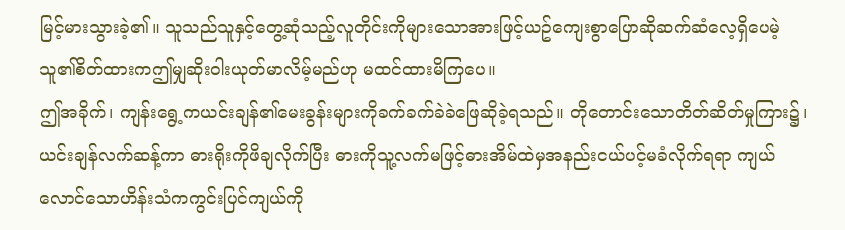မြင့်မားသွားခဲ့၏။ သူသည်သူနှင့်တွေ့ဆုံသည့်လူတိုင်းကိုများသောအားဖြင့်ယဥ်ကျေးစွာပြောဆိုဆက်ဆံလေ့ရှိပေမဲ့ သူ၏စိတ်ထားကဤမျှဆိုးဝါးယုတ်မာလိမ့်မည်ဟု မထင်ထားမိကြပေ။
ဤအခိုက်၊ ကျန်းရွေ့ကယင်းချန်၏မေးခွန်းများကိုခက်ခက်ခဲခဲဖြေဆိုခဲ့ရသည်။ တိုတောင်းသောတိတ်ဆိတ်မှုကြား၌၊ ယင်းချန်လက်ဆန့်ကာ ဓားရိုးကိုဖိချလိုက်ပြီး ဓားကိုသူ့လက်မဖြင့်ဓားအိမ်ထဲမှအနည်းငယ်ပင့်မခံလိုက်ရရာ ကျယ်လောင်သောဟိန်းသံကကွင်းပြင်ကျယ်ကို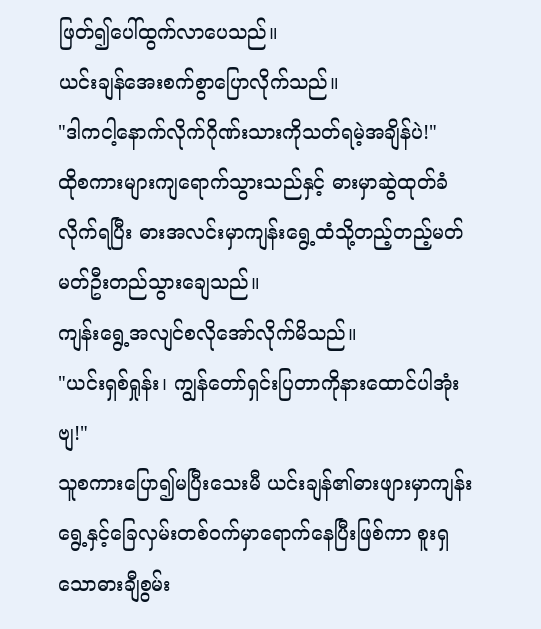ဖြတ်၍ပေါ်ထွက်လာပေသည်။
ယင်းချန်အေးစက်စွာပြောလိုက်သည်။
"ဒါကငါ့နောက်လိုက်ဂိုဏ်းသားကိုသတ်ရမဲ့အချိန်ပဲ!"
ထိုစကားများကျရောက်သွားသည်နှင့် ဓားမှာဆွဲထုတ်ခံလိုက်ရပြီး ဓားအလင်းမှာကျန်းရွေ့ထံသို့တည့်တည့်မတ်မတ်ဦးတည်သွားချေသည်။
ကျန်းရွေ့အလျင်စလိုအော်လိုက်မိသည်။
"ယင်းရှစ်ရှုန်း၊ ကျွန်တော်ရှင်းပြတာကိုနားထောင်ပါအုံးဗျ!"
သူစကားပြော၍မပြီးသေးမီ ယင်းချန်၏ဓားဖျားမှာကျန်းရွေ့နှင့်ခြေလှမ်းတစ်ဝက်မှာရောက်နေပြီးဖြစ်ကာ စူးရှသောဓားချီစွမ်း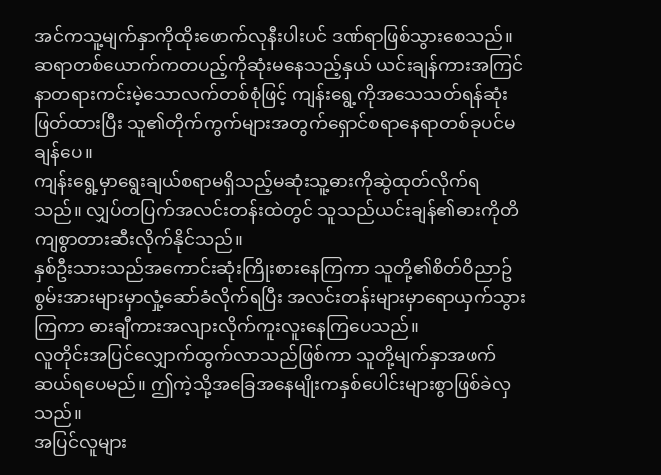အင်ကသူ့မျက်နှာကိုထိုးဖောက်လုနီးပါးပင် ဒဏ်ရာဖြစ်သွားစေသည်။
ဆရာတစ်ယောက်ကတပည့်ကိုဆုံးမနေသည့်နှယ် ယင်းချန်ကားအကြင်နာတရားကင်းမဲ့သောလက်တစ်စုံဖြင့် ကျန်းရွေ့ကိုအသေသတ်ရန်ဆုံးဖြတ်ထားပြီး သူ၏တိုက်ကွက်များအတွက်ရှောင်စရာနေရာတစ်ခုပင်မချန်ပေ။
ကျန်းရွေ့မှာရွေးချယ်စရာမရှိသည့်မဆုံးသူ့ဓားကိုဆွဲထုတ်လိုက်ရသည်။ လျှပ်တပြက်အလင်းတန်းထဲတွင် သူသည်ယင်းချန်၏ဓားကိုတိကျစွာတားဆီးလိုက်နိုင်သည်။
နှစ်ဦးသားသည်အကောင်းဆုံးကြိုးစားနေကြကာ သူတို့၏စိတ်ဝိညာဥ်စွမ်းအားများမှာလှုံ့ဆော်ခံလိုက်ရပြီး အလင်းတန်းများမှာရောယှက်သွားကြကာ ဓားချီကားအလျားလိုက်ကူးလူးနေကြပေသည်။
လူတိုင်းအပြင်လျှောက်ထွက်လာသည်ဖြစ်ကာ သူတို့မျက်နှာအဖက်ဆယ်ရပေမည်။ ဤကဲ့သို့အခြေအနေမျိုးကနှစ်ပေါင်းများစွာဖြစ်ခဲလှသည်။
အပြင်လူများ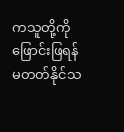ကသူတို့ကိုဖြောင်းဖြရန်မတတ်နိုင်သ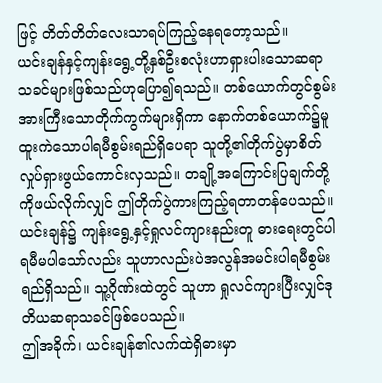ဖြင့် တိတ်တိတ်လေးသာရပ်ကြည့်နေရတော့သည်။
ယင်းချန်နှင့်ကျန်းရွေ့တို့နှစ်ဦးစလုံးဟာရှားပါးသောဆရာသခင်များဖြစ်သည်ဟုပြော၍ရသည်။ တစ်ယောက်တွင်စွမ်းအားကြီးသောတိုက်ကွက်များရှိကာ နောက်တစ်ယောက်၌မူ ထူးကဲသောပါရမီစွမ်းရည်ရှိပေရာ သူတို့၏တိုက်ပွဲမှာစိတ်လှုပ်ရှားဖွယ်ကောင်းလှသည်။ တချို့အကြောင်းပြချက်တို့ကိုဖယ်လိုက်လျှင် ဤတိုက်ပွဲကားကြည့်ရတာတန်ပေသည်။
ယင်းချန်၌ ကျန်းရွေ့နှင့်ရှုလင်ကျားနည်းတူ ဓားရေးတွင်ပါရမီမပါသော်လည်း သူဟာလည်းပဲအလွန်အမင်းပါရမီစွမ်းရည်ရှိသည်။ သူ့ဂိုဏ်းထဲတွင် သူဟာ ရှုလင်ကျားပြီးလျှင်ဒုတိယဆရာသခင်ဖြစ်ပေသည်။
ဤအခိုက်၊ ယင်းချန်၏လက်ထဲရှိဓားမှာ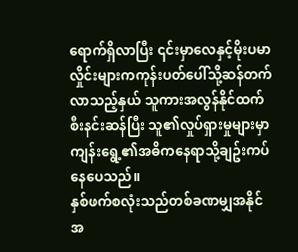ရောက်ရှိလာပြီး ၎င်းမှာလေနှင့်မိုးပမာ လှိုင်းများကကုန်းပတ်ပေါ်သို့ဆန်တက်လာသည့်နှယ် သူကားအလွန်နိုင်ထက်စီးနင်းဆန်ပြီး သူ၏လှုပ်ရှားမှုများမှာကျန်းရွေ့၏အဓိကနေရာသို့ချဥ်းကပ်နေပေသည်။
နှစ်ဖက်စလုံးသည်တစ်ခဏမျှအနိုင်အ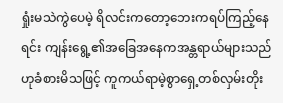ရှုံးမသဲကွဲပေမဲ့ ရိလင်းကတော့ဘေးကရပ်ကြည့်နေရင်း ကျန်းရွေ့၏အခြေအနေကအန္တရာယ်များသည်ဟုခံစားမိသဖြင့် ကူကယ်ရာမဲ့စွာရှေ့တစ်လှမ်းတိုး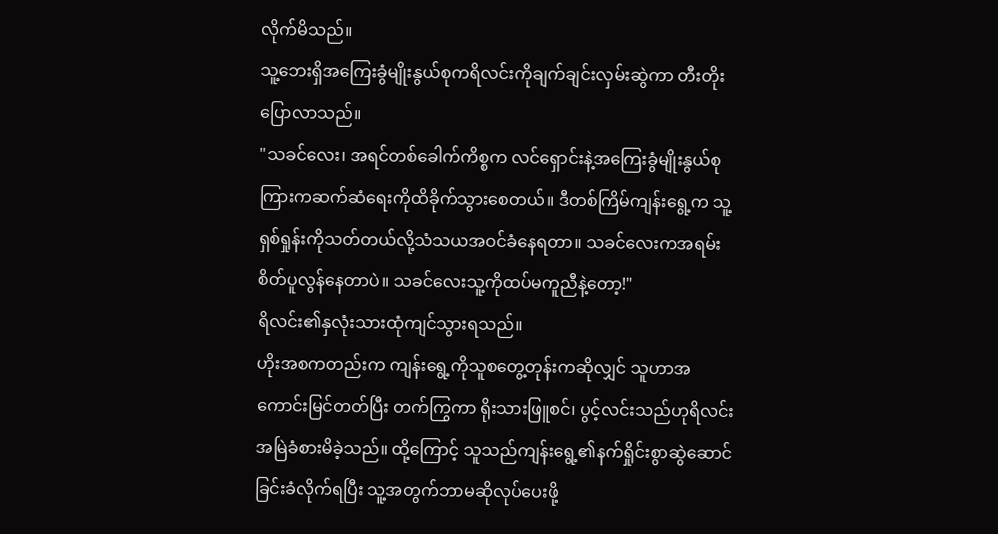လိုက်မိသည်။
သူ့ဘေးရှိအကြေးခွံမျိုးနွယ်စုကရိလင်းကိုချက်ချင်းလှမ်းဆွဲကာ တီးတိုးပြောလာသည်။
"သခင်လေး၊ အရင်တစ်ခေါက်ကိစ္စက လင်ရှောင်းနဲ့အကြေးခွံမျိုးနွယ်စုကြားကဆက်ဆံရေးကိုထိခိုက်သွားစေတယ်။ ဒီတစ်ကြိမ်ကျန်းရွေ့က သူ့ရှစ်ရှုန်းကိုသတ်တယ်လို့သံသယအဝင်ခံနေရတာ။ သခင်လေးကအရမ်းစိတ်ပူလွန်နေတာပဲ။ သခင်လေးသူ့ကိုထပ်မကူညီနဲ့တော့!"
ရိလင်း၏နှလုံးသားထုံကျင်သွားရသည်။
ဟိုးအစကတည်းက ကျန်းရွေ့ကိုသူစတွေ့တုန်းကဆိုလျှင် သူဟာအကောင်းမြင်တတ်ပြီး တက်ကြွကာ ရိုးသားဖြူစင်၊ ပွင့်လင်းသည်ဟုရိလင်းအမြဲခံစားမိခဲ့သည်။ ထို့ကြောင့် သူသည်ကျန်းရွေ့၏နက်ရှိုင်းစွာဆွဲဆောင်ခြင်းခံလိုက်ရပြီး သူ့အတွက်ဘာမဆိုလုပ်ပေးဖို့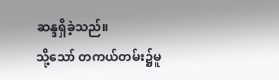ဆန္ဒရှိခဲ့သည်။
သို့သော် တကယ်တမ်း၌မူ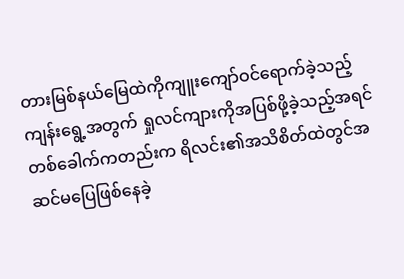တားမြစ်နယ်မြေထဲကိုကျူးကျော်ဝင်ရောက်ခဲ့သည့် ကျန်းရွေ့အတွက် ရှုလင်ကျားကိုအပြစ်ဖို့ခဲ့သည့်အရင်တစ်ခေါက်ကတည်းက ရိလင်း၏အသိစိတ်ထဲတွင်အဆင်မပြေဖြစ်နေခဲ့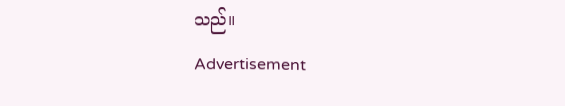သည်။
Advertisement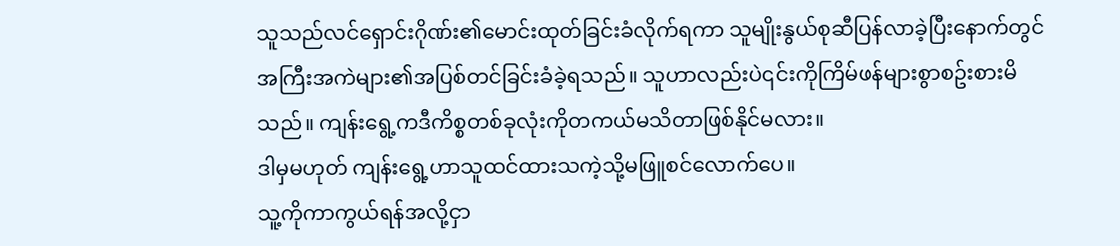သူသည်လင်ရှောင်းဂိုဏ်း၏မောင်းထုတ်ခြင်းခံလိုက်ရကာ သူမျိုးနွယ်စုဆီပြန်လာခဲ့ပြီးနောက်တွင် အကြီးအကဲများ၏အပြစ်တင်ခြင်းခံခဲ့ရသည်။ သူဟာလည်းပဲ၎င်းကိုကြိမ်ဖန်များစွာစဥ်းစားမိသည်။ ကျန်းရွေ့ကဒီကိစ္စတစ်ခုလုံးကိုတကယ်မသိတာဖြစ်နိုင်မလား။
ဒါမှမဟုတ် ကျန်းရွေ့ဟာသူထင်ထားသကဲ့သို့မဖြူစင်လောက်ပေ။
သူ့ကိုကာကွယ်ရန်အလို့ငှာ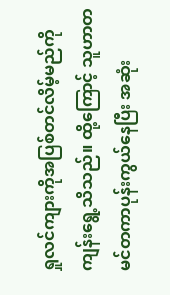ရှုလင်ကျားကိုအပြစ်တင်လိမ့်မည်ကို ကျန်းရွေ့သိသည်။ ထို့ကြောင့် သူဟာတမင်တကာပုန်းကွယ်နေပြီး အဆုံး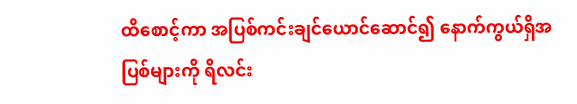ထိစောင့်ကာ အပြစ်ကင်းချင်ယောင်ဆောင်၍ နောက်ကွယ်ရှိအပြစ်များကို ရိလင်း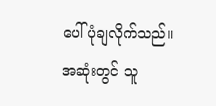ပေါ်ပုံချလိုက်သည်။
အဆုံးတွင် သူ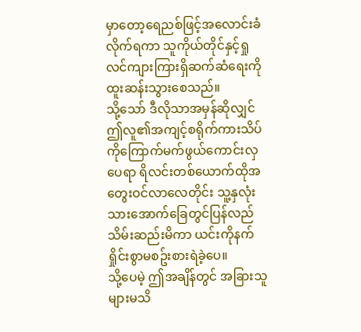မှာတော့ရေညစ်ဖြင့်အလောင်းခံလိုက်ရကာ သူကိုယ်တိုင်နှင့်ရှုလင်ကျားကြားရှိဆက်ဆံရေးကိုထူးဆန်းသွားစေသည်။
သို့သော် ဒီလိုသာအမှန်ဆိုလျှင် ဤလူ၏အကျင့်စရိုက်ကားသိပ်ကိုကြောက်မက်ဖွယ်ကောင်းလှပေရာ ရိလင်းတစ်ယောက်ထိုအတွေးဝင်လာလေတိုင်း သူ့နှလုံးသားအောက်ခြေတွင်ပြန်လည်သိမ်းဆည်းမိကာ ယင်းကိုနက်ရှိုင်းစွာမစဥ်းစားရဲခဲ့ပေ။
သို့ပေမဲ့ ဤအချိန်တွင် အခြားသူများမသိ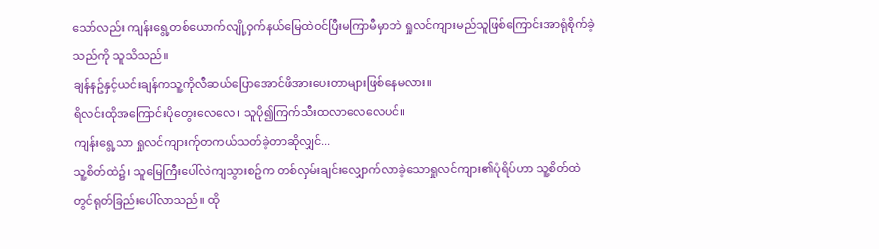သော်လည်း ကျန်းရွေ့တစ်ယောက်လျို့ဝှက်နယ်မြေထဲဝင်ပြီးမကြာမီမှာဘဲ ရှုလင်ကျားမည်သူဖြစ်ကြောင်းအာရုံစိုက်ခဲ့သည်ကို သူသိသည်။
ချန်နဥ်နှင့်ယင်းချန်ကသူ့ကိုလီဆယ်ပြောအောင်ဖိအားပေးတာများဖြစ်နေမလား။
ရိလင်းထိုအကြောင်းပိုတွေးလေလေ၊ သူပို၍ကြက်သီးထလာလေလေပင်။
ကျန်းရွေ့သာ ရှုလင်ကျားက်ုတကယ်သတ်ခဲ့တာဆိုလျှင်...
သူ့စိတ်ထဲ၌၊ သူမြေကြီးပေါ်လဲကျသွားစဥ်က တစ်လှမ်းချင်းလျှောက်လာခဲ့သောရှုလင်ကျား၏ပုံရိပ်ဟာ သူ့စိတ်ထဲတွင်ရုတ်ခြည်းပေါ်လာသည်။ ထို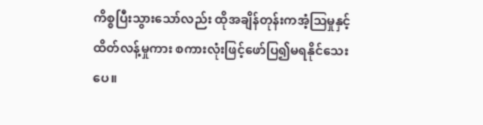ကိစ္စပြီးသွားသော်လည်း ထိုအချိန်တုန်းကအံ့သြမှုနှင့်ထိတ်လန့်မှုကား စကားလုံးဖြင့်ဖော်ပြ၍မရနိုင်သေးပေ။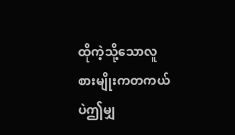ထိုကဲ့သို့သောလူစားမျိုးကတကယ်ပဲဤမျှ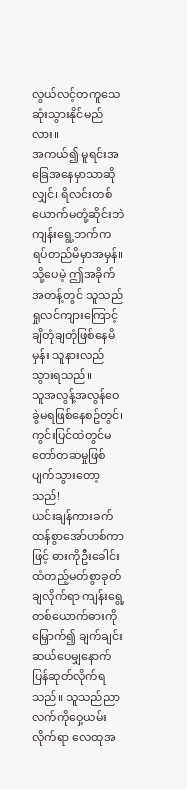လွယ်လင့်တကူသေဆုံးသွားနိုင်မည်လား။
အကယ်၍ မူရင်းအခြေအနေမှာသာဆိုလျှင်၊ ရိလင်းတစ်ယောက်မတုံ့ဆိုင်းဘဲကျန်းရွေ့ဘက်ကရပ်တည်မိမှာအမှန်။ သို့ပေမဲ့ ဤအခိုက်အတန့်တွင် သူသည်ရှုလင်ကျားကြောင့် ချိတုံချတုံဖြစ်နေမိမှန်း သူနားလည်သွားရသည်။
သူအလွန့်အလွန်ဝေခွဲမရဖြစ်နေစဥ်တွင်၊ ကွင်းပြင်ထဲတွင်မတော်တဆမှုဖြစ်ပျက်သွားတော့သည်!
ယင်းချန်ကားခက်ထန်စွာအော်ဟစ်ကာဖြင့် ဓားကိုဦးခေါင်းထံတည့်မတ်စွာခုတ်ချလိုက်ရာ ကျန်းရွေ့တစ်ယောက်ဓားကိုမြှောက်၍ ချက်ချင်းဆယ်ပေမျှနောက်ပြန်ဆုတ်လိုက်ရသည်။ သူသည်ညာလက်ကိုဝှေ့ယမ်းလိုက်ရာ လေထုအ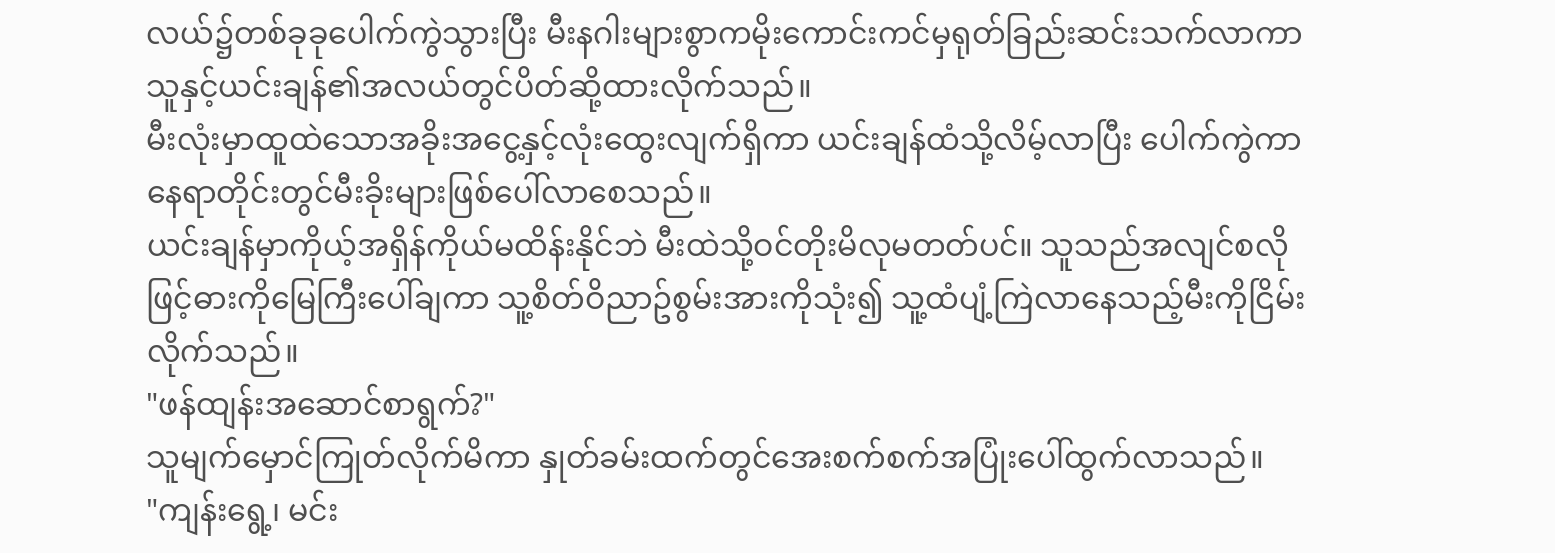လယ်၌တစ်ခုခုပေါက်ကွဲသွားပြီး မီးနဂါးများစွာကမိုးကောင်းကင်မှရုတ်ခြည်းဆင်းသက်လာကာ သူနှင့်ယင်းချန်၏အလယ်တွင်ပိတ်ဆို့ထားလိုက်သည်။
မီးလုံးမှာထူထဲသောအခိုးအငွေ့နှင့်လုံးထွေးလျက်ရှိကာ ယင်းချန်ထံသို့လိမ့်လာပြီး ပေါက်ကွဲကာနေရာတိုင်းတွင်မီးခိုးများဖြစ်ပေါ်လာစေသည်။
ယင်းချန်မှာကိုယ့်အရှိန်ကိုယ်မထိန်းနိုင်ဘဲ မီးထဲသို့ဝင်တိုးမိလုမတတ်ပင်။ သူသည်အလျင်စလိုဖြင့်ဓားကိုမြေကြီးပေါ်ချကာ သူ့စိတ်ဝိညာဥ်စွမ်းအားကိုသုံး၍ သူ့ထံပျံ့ကြဲလာနေသည့်မီးကိုငြိမ်းလိုက်သည်။
"ဖန်ထျန်းအဆောင်စာရွက်?"
သူမျက်မှောင်ကြုတ်လိုက်မိကာ နှုတ်ခမ်းထက်တွင်အေးစက်စက်အပြုံးပေါ်ထွက်လာသည်။
"ကျန်းရွေ့၊ မင်း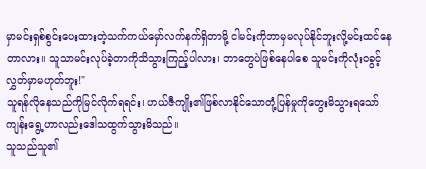မှာမင်းရှစ်စွင်းပေးထားတဲ့သက်ကယ်မှော်လက်နက်ရှိတာမို့ ငါမင်းကိုဘာမှမလုပ်နိုင်ဘူးလို့မင်းထင်နေတာလား။ သူသာမင်းလုပ်ခဲ့တာကိုသိသွားကြည့်ပါလား၊ ဘာတွေပဲဖြစ်နေပါစေ သူမင်းကိုလုံးဝခွင့်လွှတ်မှာမဟုတ်ဘူး!"
သူရန်လိုနေသည်ကိုမြင်လိုက်ရရင်း၊ ဟယ်ဇီကျိုး၏ဖြစ်လာနိုင်သောတုံ့ပြန်မှုကိုတွေးမိသွားရသော် ကျန်းရွေ့ဟာလည်းဒေါသထွက်သွားမိသည်။
သူသည်သူ၏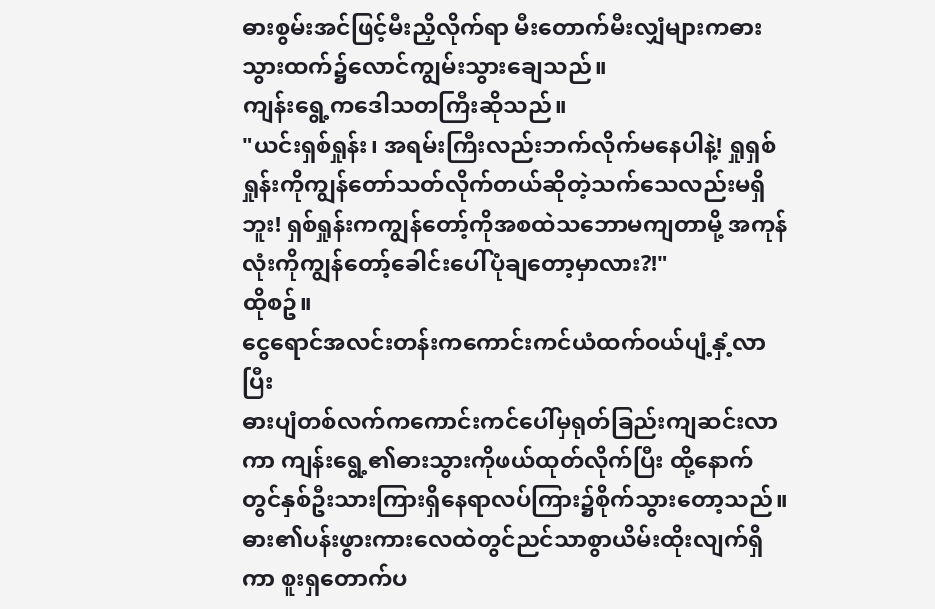ဓားစွမ်းအင်ဖြင့်မီးညှိလိုက်ရာ မီးတောက်မီးလျှံများကဓားသွားထက်၌လောင်ကျွမ်းသွားချေသည်။
ကျန်းရွေ့ကဒေါသတကြီးဆိုသည်။
"ယင်းရှစ်ရှုန်း၊ အရမ်းကြီးလည်းဘက်လိုက်မနေပါနဲ့! ရှုရှစ်ရှုန်းကိုကျွန်တော်သတ်လိုက်တယ်ဆိုတဲ့သက်သေလည်းမရှိဘူး! ရှစ်ရှုန်းကကျွန်တော့်ကိုအစထဲသဘောမကျတာမို့ အကုန်လုံးကိုကျွန်တော့်ခေါင်းပေါ်ပုံချတော့မှာလား?!"
ထိုစဥ်။
ငွေရောင်အလင်းတန်းကကောင်းကင်ယံထက်ဝယ်ပျံ့နှံ့လာပြီး
ဓားပျံတစ်လက်ကကောင်းကင်ပေါ်မှရုတ်ခြည်းကျဆင်းလာကာ ကျန်းရွေ့၏ဓားသွားကိုဖယ်ထုတ်လိုက်ပြီး ထို့နောက်တွင်နှစ်ဦးသားကြားရှိနေရာလပ်ကြား၌စိုက်သွားတော့သည်။
ဓား၏ပန်းဖွားကားလေထဲတွင်ညင်သာစွာယိမ်းထိုးလျက်ရှိကာ စူးရှတောက်ပ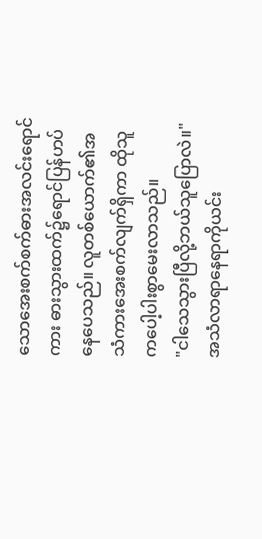သောအေးစက်စက်ဓားအလင်းရောင်ကား ဓားသွားထက်၌ရောင်ပြန်ဟပ်နေပေသည်။ လူတစ်ယောက်၏အသံကားအေးစက်လျက်ရှိကာ ထိုသူကပေါ့ပါးစွာမေးလာသည်။
"ငါသေသွားပြီလို့ဘယ်သူပြောလဲ။"
အသံလာရာနေရာကိုယင်း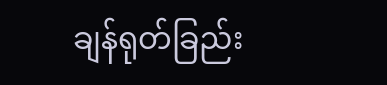ချန်ရုတ်ခြည်း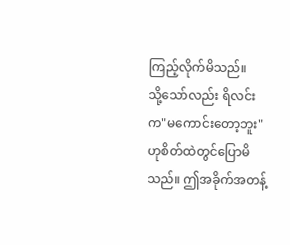ကြည့်လိုက်မိသည်။
သို့သော်လည်း ရိလင်းက"မကောင်းတော့ဘူး"ဟုစိတ်ထဲတွင်ပြောမိသည်။ ဤအခိုက်အတန့်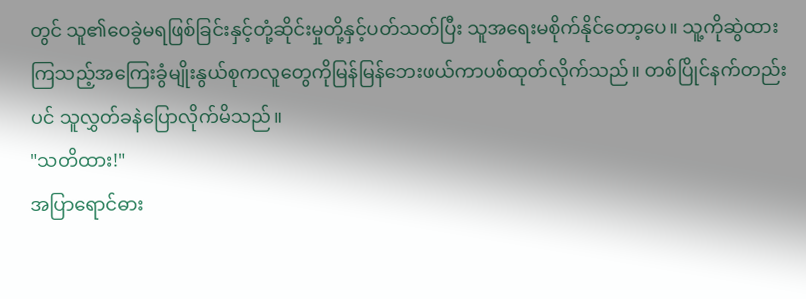တွင် သူ၏ဝေခွဲမရဖြစ်ခြင်းနှင့်တုံ့ဆိုင်းမှုတို့နှင့်ပတ်သတ်ပြီး သူအရေးမစိုက်နိုင်တော့ပေ။ သူ့ကိုဆွဲထားကြသည့်အကြေးခွံမျိုးနွယ်စုကလူတွေကိုမြန်မြန်ဘေးဖယ်ကာပစ်ထုတ်လိုက်သည်။ တစ်ပြိုင်နက်တည်းပင် သူလွှတ်ခနဲပြောလိုက်မိသည်။
"သတိထား!"
အပြာရောင်ဓား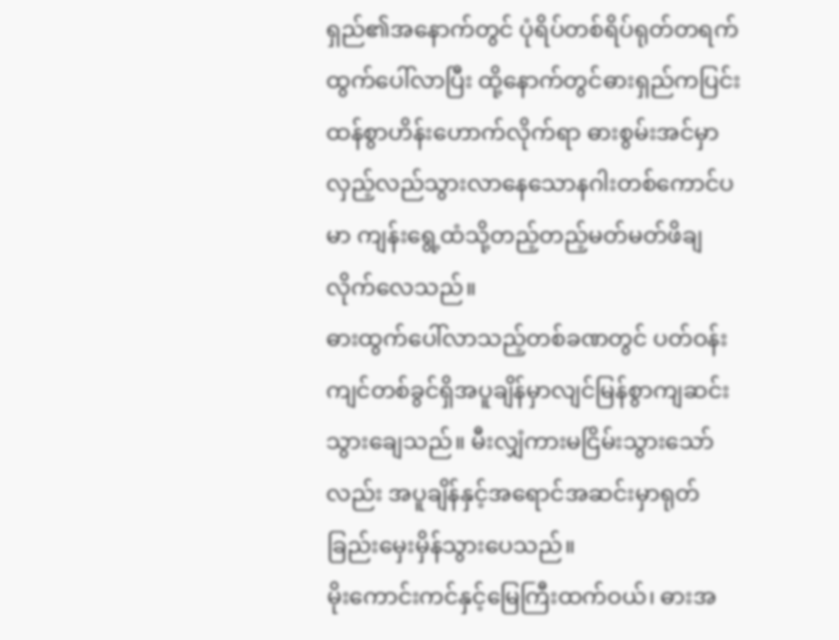ရှည်၏အနောက်တွင် ပုံရိပ်တစ်ရိပ်ရုတ်တရက်ထွက်ပေါ်လာပြီး ထို့နောက်တွင်ဓားရှည်ကပြင်းထန်စွာဟိန်းဟောက်လိုက်ရာ ဓားစွမ်းအင်မှာလှည့်လည်သွားလာနေသောနဂါးတစ်ကောင်ပမာ ကျန်းရွေ့ထံသို့တည့်တည့်မတ်မတ်ဖိချလိုက်လေသည်။
ဓားထွက်ပေါ်လာသည့်တစ်ခဏတွင် ပတ်ဝန်းကျင်တစ်ခွင်ရှိအပူချိန်မှာလျင်မြန်စွာကျဆင်းသွားချေသည်။ မီးလျှံကားမငြိမ်းသွားသော်လည်း အပူချိန်နှင့်အရောင်အဆင်းမှာရုတ်ခြည်းမှေးမှိန်သွားပေသည်။
မိုးကောင်းကင်နှင့်မြေကြီးထက်ဝယ်၊ ဓားအ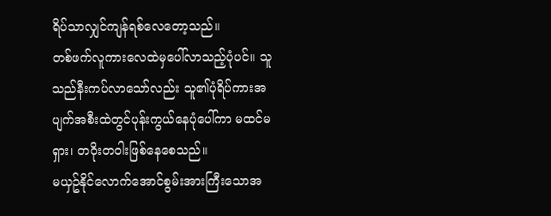ရိပ်သာလျှင်ကျန်ရစ်လေတော့သည်။
တစ်ဖက်လူကားလေထဲမှပေါ်လာသည့်ပုံပင်။ သူသည်နီးကပ်လာသော်လည်း သူ၏ပုံရိပ်ကားအပျက်အစီးထဲတွင်ပုန်းကွယ်နေပုံပေါ်ကာ မထင်မရှား၊ တဝိုးတဝါးဖြစ်နေစေသည်။
မယှဥ်နိုင်လောက်အောင်စွမ်းအားကြီးသောအ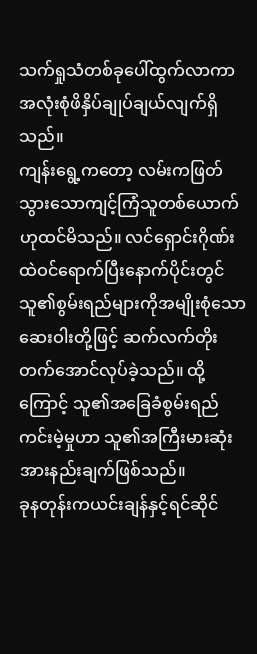သက်ရှုသံတစ်ခုပေါ်ထွက်လာကာ အလုံးစုံဖိနှိပ်ချုပ်ချယ်လျက်ရှိသည်။
ကျန်းရွေ့ကတော့ လမ်းကဖြတ်သွားသောကျင့်ကြံသူတစ်ယောက်ဟုထင်မိသည်။ လင်ရှောင်းဂိုဏ်းထဲဝင်ရောက်ပြီးနောက်ပိုင်းတွင် သူ၏စွမ်းရည်များကိုအမျိုးစုံသောဆေးဝါးတို့ဖြင့် ဆက်လက်တိုးတက်အောင်လုပ်ခဲ့သည်။ ထို့ကြောင့် သူ၏အခြေခံစွမ်းရည်ကင်းမဲ့မှုဟာ သူ၏အကြီးမားဆုံးအားနည်းချက်ဖြစ်သည်။
ခုနတုန်းကယင်းချန်နှင့်ရင်ဆိုင်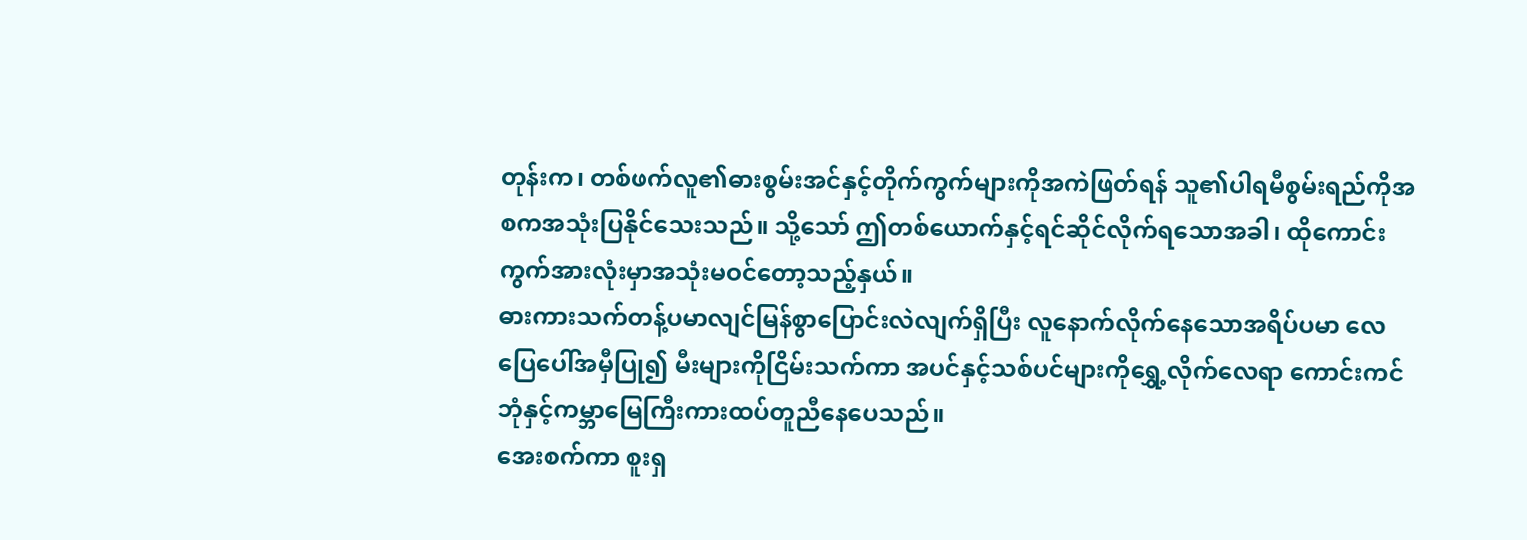တုန်းက၊ တစ်ဖက်လူ၏ဓားစွမ်းအင်နှင့်တိုက်ကွက်များကိုအကဲဖြတ်ရန် သူ၏ပါရမီစွမ်းရည်ကိုအစကအသုံးပြနိုင်သေးသည်။ သို့သော် ဤတစ်ယောက်နှင့်ရင်ဆိုင်လိုက်ရသောအခါ၊ ထိုကောင်းကွက်အားလုံးမှာအသုံးမဝင်တော့သည့်နှယ်။
ဓားကားသက်တန့်ပမာလျင်မြန်စွာပြောင်းလဲလျက်ရှိပြီး လူနောက်လိုက်နေသောအရိပ်ပမာ လေပြေပေါ်အမှီပြု၍ မီးများကိုငြိမ်းသက်ကာ အပင်နှင့်သစ်ပင်များကိုရွှေ့လိုက်လေရာ ကောင်းကင်ဘုံနှင့်ကမ္ဘာမြေကြီးကားထပ်တူညီနေပေသည်။
အေးစက်ကာ စူးရှ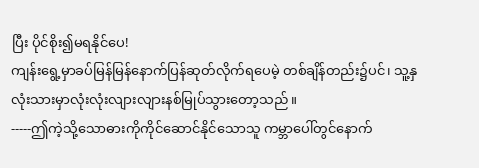ပြီး ပိုင်စိုး၍မရနိုင်ပေ!
ကျန်းရွေ့မှာခပ်မြန်မြန်နောက်ပြန်ဆုတ်လိုက်ရပေမဲ့ တစ်ချိန်တည်း၌ပင်၊ သူ့နှလုံးသားမှာလုံးလုံးလျားလျားနစ်မြုပ်သွားတော့သည်။
-----ဤကဲ့သို့သောဓားကိုကိုင်ဆောင်နိုင်သောသူ ကမ္ဘာပေါ်တွင်နောက်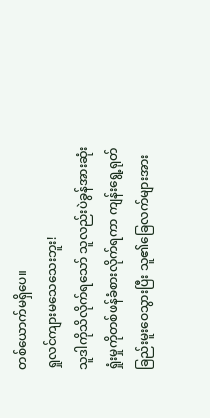တစ်ယောက်မရှိပေ။
ရှုလင်ကျားမသေသေးဘူး!
သူဒါကိုသိလိုက်ရသော် သူလည်းပဲခွန်အားဆုံးရှုံးမှုကိုတစ်ဖန်ခံစားလိုက်ရကာ ကျန်းရွေ့ရုတ်ခြည်းမူးဝေသွားပြီး သူ၏ခြေလက်များအား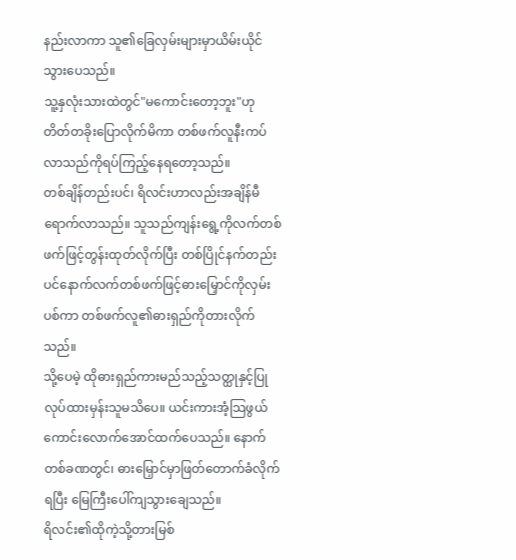နည်းလာကာ သူ၏ခြေလှမ်းများမှာယိမ်းယိုင်သွားပေသည်။
သူ့နှလုံးသားထဲတွင်"မကောင်းတော့ဘူး"ဟုတိတ်တခိုးပြောလိုက်မိကာ တစ်ဖက်လူနီးကပ်လာသည်ကိုရပ်ကြည့်နေရတော့သည်။
တစ်ချိန်တည်းပင်၊ ရိလင်းဟာလည်းအချိန်မီရောက်လာသည်။ သူသည်ကျန်းရွေ့ကိုလက်တစ်ဖက်ဖြင့်တွန်းထုတ်လိုက်ပြီး တစ်ပြိုင်နက်တည်းပင်နောက်လက်တစ်ဖက်ဖြင့်ဓားမြှောင်ကိုလှမ်းပစ်ကာ တစ်ဖက်လူ၏ဓားရှည်ကိုတားလိုက်သည်။
သို့ပေမဲ့ ထိုဓားရှည်ကားမည်သည့်သတ္ထုနှင့်ပြုလုပ်ထားမှန်းသူမသိပေ။ ယင်းကားအံ့သြဖွယ်ကောင်းလောက်အောင်ထက်ပေသည်။ နောက်တစ်ခဏတွင်၊ ဓားမြှောင်မှာဖြတ်တောက်ခံလိုက်ရပြီး မြေကြီးပေါ်ကျသွားချေသည်။
ရိလင်း၏ထိုကဲ့သို့တားမြစ်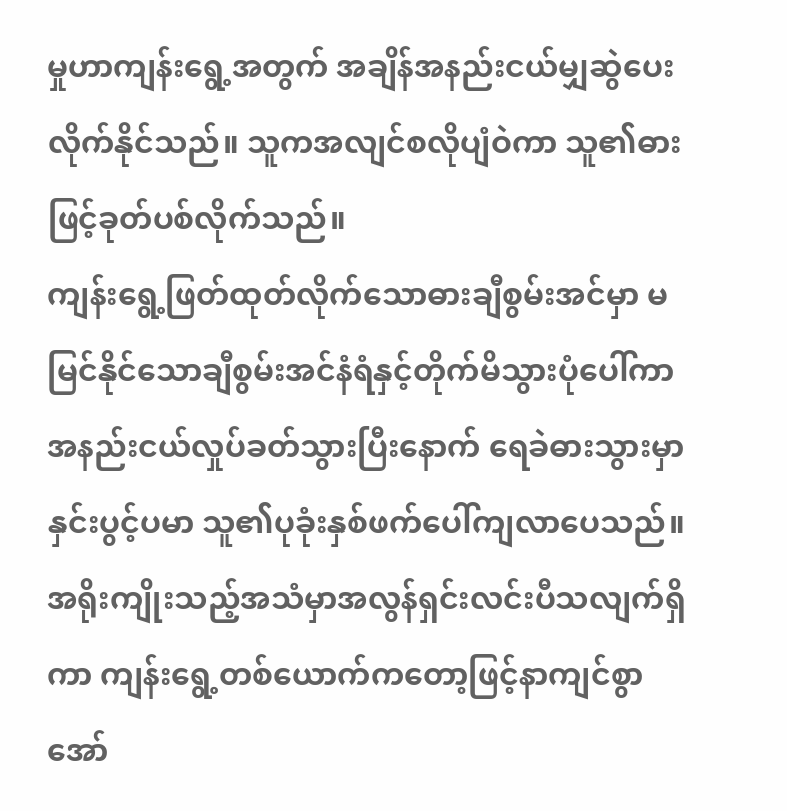မှုဟာကျန်းရွေ့အတွက် အချိန်အနည်းငယ်မျှဆွဲပေးလိုက်နိုင်သည်။ သူကအလျင်စလိုပျံဝဲကာ သူ၏ဓားဖြင့်ခုတ်ပစ်လိုက်သည်။
ကျန်းရွေ့ဖြတ်ထုတ်လိုက်သောဓားချီစွမ်းအင်မှာ မမြင်နိုင်သောချီစွမ်းအင်နံရံနှင့်တိုက်မိသွားပုံပေါ်ကာ အနည်းငယ်လှုပ်ခတ်သွားပြီးနောက် ရေခဲဓားသွားမှာနှင်းပွင့်ပမာ သူ၏ပုခုံးနှစ်ဖက်ပေါ်ကျလာပေသည်။
အရိုးကျိုးသည့်အသံမှာအလွန်ရှင်းလင်းပီသလျက်ရှိကာ ကျန်းရွေ့တစ်ယောက်ကတော့ဖြင့်နာကျင်စွာအော်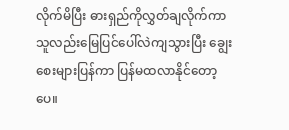လိုက်မိပြီး ဓားရှည်ကိုလွှတ်ချလိုက်ကာ သူလည်းမြေပြင်ပေါ်လဲကျသွားပြီး ချွေးစေးများပြန်ကာ ပြန်မထလာနိုင်တော့ပေ။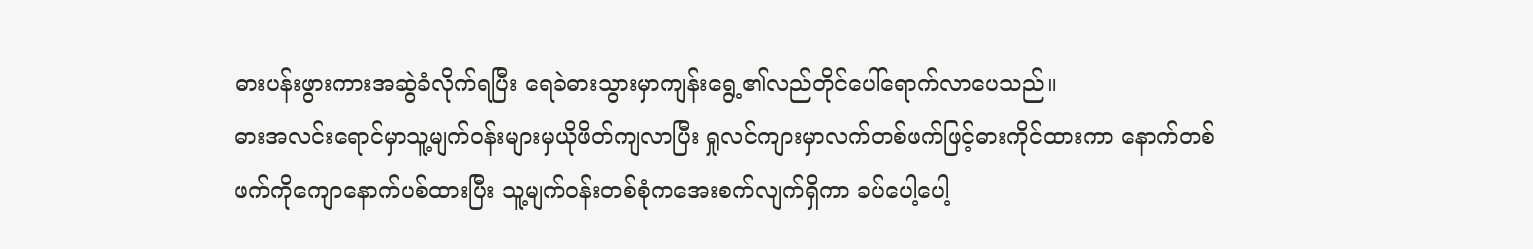ဓားပန်းဖွားကားအဆွဲခံလိုက်ရပြီး ရေခဲဓားသွားမှာကျန်းရွေ့၏လည်တိုင်ပေါ်ရောက်လာပေသည်။
ဓားအလင်းရောင်မှာသူ့မျက်ဝန်းများမှယိုဖိတ်ကျလာပြီး ရှုလင်ကျားမှာလက်တစ်ဖက်ဖြင့်ဓားကိုင်ထားကာ နောက်တစ်ဖက်ကိုကျောနောက်ပစ်ထားပြီး သူ့မျက်ဝန်းတစ်စုံကအေးစက်လျက်ရှိကာ ခပ်ပေါ့ပေါ့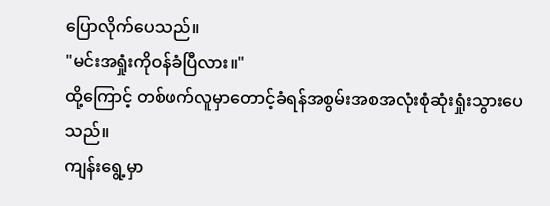ပြောလိုက်ပေသည်။
"မင်းအရှုံးကိုဝန်ခံပြီလား။"
ထို့ကြောင့် တစ်ဖက်လူမှာတောင့်ခံရန်အစွမ်းအစအလုံးစုံဆုံးရှုံးသွားပေသည်။
ကျန်းရွေ့မှာ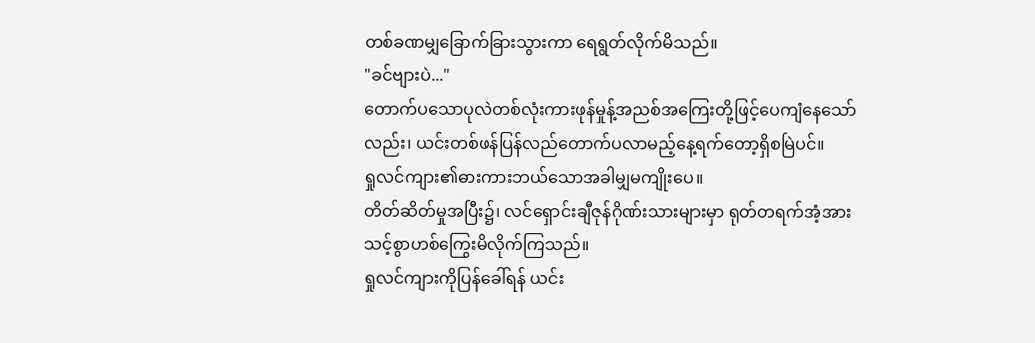တစ်ခဏမျှခြောက်ခြားသွားကာ ရေရွတ်လိုက်မိသည်။
"ခင်ဗျားပဲ..."
တောက်ပသောပုလဲတစ်လုံးကားဖုန်မှုန့်အညစ်အကြေးတို့ဖြင့်ပေကျံနေသော်လည်း၊ ယင်းတစ်ဖန်ပြန်လည်တောက်ပလာမည့်နေ့ရက်တော့ရှိစမြဲပင်။
ရှုလင်ကျား၏ဓားကားဘယ်သောအခါမျှမကျိုးပေ။
တိတ်ဆိတ်မှုအပြီး၌၊ လင်ရှောင်းချီဇုန်ဂိုဏ်းသားများမှာ ရုတ်တရက်အံ့အားသင့်စွာဟစ်ကြွေးမိလိုက်ကြသည်။
ရှုလင်ကျားကိုပြန်ခေါ်ရန် ယင်း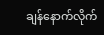ချန်နောက်လိုက်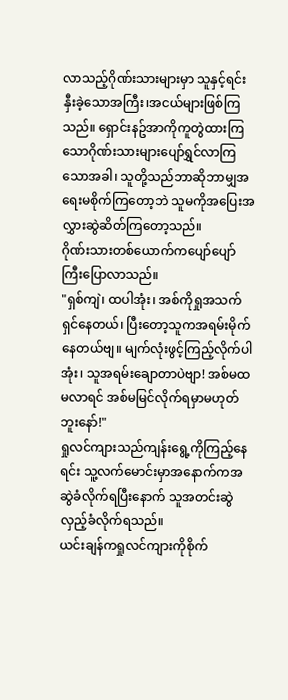လာသည့်ဂိုဏ်းသားများမှာ သူနှင့်ရင်းနှီးခဲ့သောအကြီး၊အငယ်များဖြစ်ကြသည်။ ရှောင်းနဥ်အာကိုကူတွဲထားကြသောဂိုဏ်းသားများပျော်ရွှင်လာကြသောအခါ၊ သူတို့သည်ဘာဆိုဘာမျှအရေးမစိုက်ကြတော့ဘဲ သူမကိုအပြေးအလွှားဆွဲဆိတ်ကြတော့သည်။
ဂိုဏ်းသားတစ်ယောက်ကပျော်ပျော်ကြီးပြောလာသည်။
"ရှစ်ကျဲ၊ ထပါအုံး၊ အစ်ကိုရှုအသက်ရှင်နေတယ်၊ ပြီးတော့သူကအရမ်းမိုက်နေတယ်ဗျ။ မျက်လုံးဖွင့်ကြည့်လိုက်ပါအုံး၊ သူအရမ်းချောတာပဲဗျာ! အစ်မထမလာရင် အစ်မမြင်လိုက်ရမှာမဟုတ်ဘူးနော်!"
ရှုလင်ကျားသည်ကျန်းရွေ့ကိုကြည့်နေရင်း သူ့လက်မောင်းမှာအနောက်ကအဆွဲခံလိုက်ရပြီးနောက် သူအတင်းဆွဲလှည့်ခံလိုက်ရသည်။
ယင်းချန်ကရှုလင်ကျားကိုစိုက်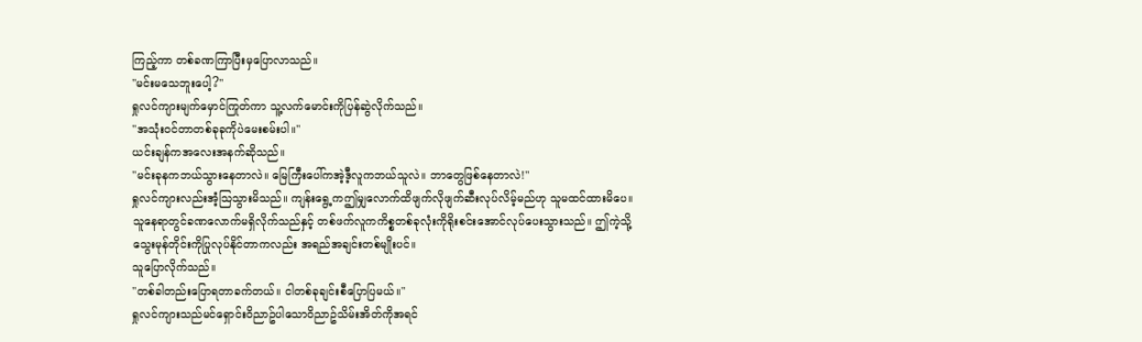ကြည့်ကာ တစ်ခဏကြာပြီးမှပြောလာသည်။
"မင်းမသေဘူးပေါ့?"
ရှုလင်ကျားမျက်မှောင်ကြုတ်ကာ သူ့လက်မောင်းကိုပြန်ဆွဲလိုက်သည်။
"အသုံးဝင်တာတစ်ခုခုကိုပဲမေးစမ်းပါ။"
ယင်းချန်ကအလေးအနက်ဆိုသည်။
"မင်းခုနကဘယ်သွားနေတာလဲ။ မြေကြီးပေါ်ကအဲ့ဒီ့လူကဘယ်သူလဲ။ ဘာတွေဖြစ်နေတာလဲ!"
ရှုလင်ကျားလည်းအံ့သြသွားမိသည်။ ကျန်းရွေ့ကဤမျှလောက်ထိဖျက်လိုဖျက်ဆီးလုပ်လိမ့်မည်ဟု သူမထင်ထားမိပေ။ သူနေရာတွင်ခဏလောက်မရှိလိုက်သည်နှင့် တစ်ဖက်လူကကိစ္စတစ်ခုလုံးကိုရိုးစင်းအောင်လုပ်ပေးသွားသည်။ ဤကဲ့သို့သွေးမုန်တိုင်းကိုပြုလုပ်နိုင်တာကလည်း အရည်အချင်းတစ်မျိုးပင်။
သူပြောလိုက်သည်။
"တစ်ခါတည်းပြောရတာခက်တယ်။ ငါတစ်ခုချင်းစီပြောပြမယ်။"
ရှုလင်ကျားသည်မင်ရှောင်းဝိညာဥ်ပါသောဝိညာဥ်သိမ်းအိတ်ကိုအရင်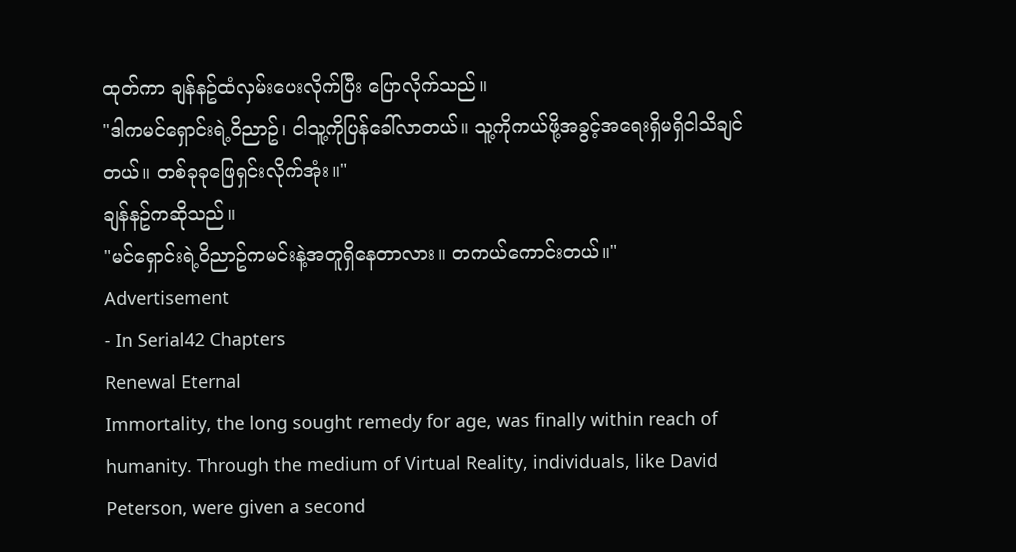ထုတ်ကာ ချန်နဥ်ထံလှမ်းပေးလိုက်ပြီး ပြောလိုက်သည်။
"ဒါကမင်ရှောင်းရဲ့ဝိညာဥ်၊ ငါသူ့ကိုပြန်ခေါ်လာတယ်။ သူ့ကိုကယ်ဖို့အခွင့်အရေးရှိမရှိငါသိချင်တယ်။ တစ်ခုခုဖြေရှင်းလိုက်အုံး။"
ချန်နဥ်ကဆိုသည်။
"မင်ရှောင်းရဲ့ဝိညာဥ်ကမင်းနဲ့အတူရှိနေတာလား။ တကယ်ကောင်းတယ်။"
Advertisement
- In Serial42 Chapters
Renewal Eternal
Immortality, the long sought remedy for age, was finally within reach of humanity. Through the medium of Virtual Reality, individuals, like David Peterson, were given a second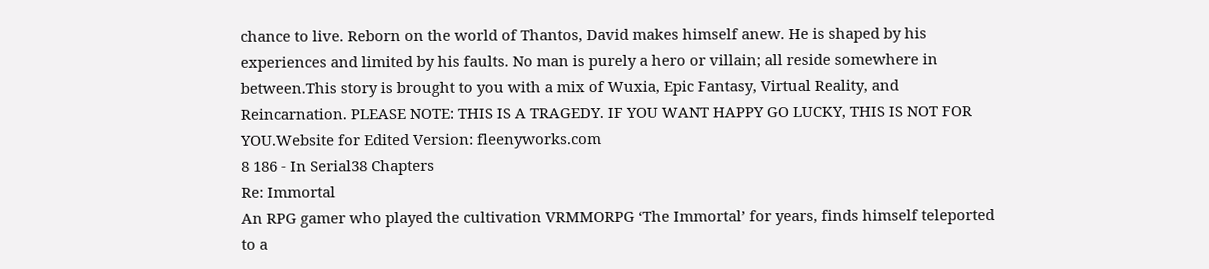chance to live. Reborn on the world of Thantos, David makes himself anew. He is shaped by his experiences and limited by his faults. No man is purely a hero or villain; all reside somewhere in between.This story is brought to you with a mix of Wuxia, Epic Fantasy, Virtual Reality, and Reincarnation. PLEASE NOTE: THIS IS A TRAGEDY. IF YOU WANT HAPPY GO LUCKY, THIS IS NOT FOR YOU.Website for Edited Version: fleenyworks.com
8 186 - In Serial38 Chapters
Re: Immortal
An RPG gamer who played the cultivation VRMMORPG ‘The Immortal’ for years, finds himself teleported to a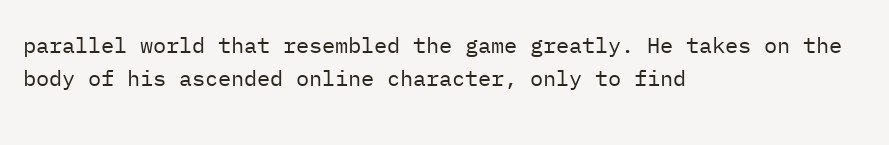parallel world that resembled the game greatly. He takes on the body of his ascended online character, only to find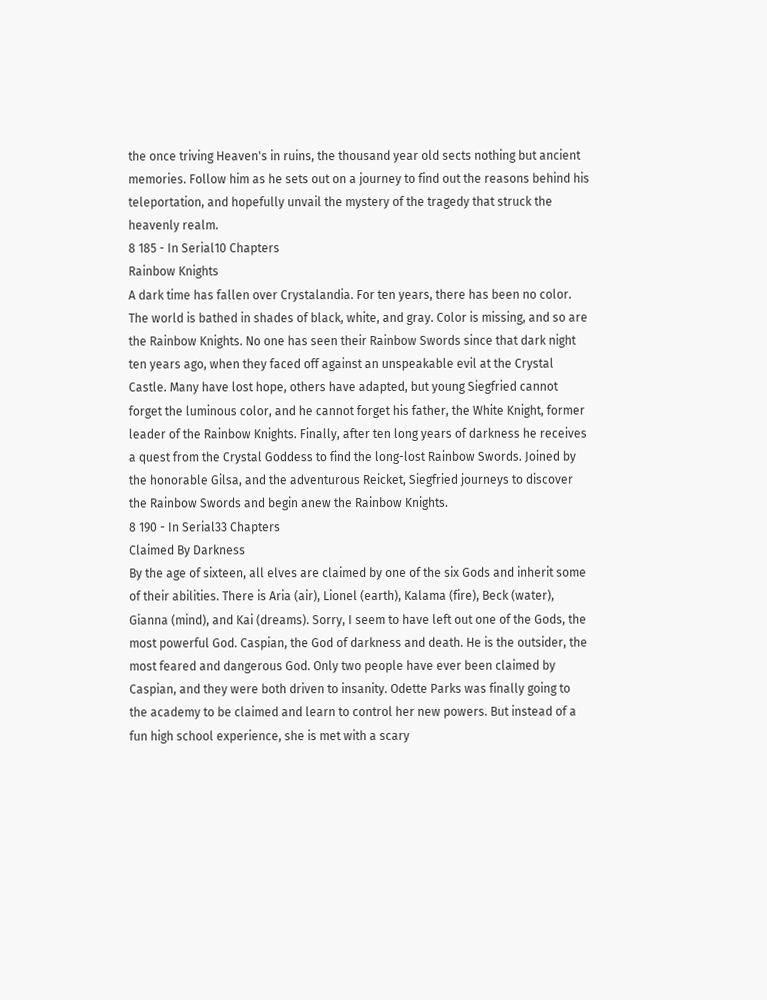the once triving Heaven's in ruins, the thousand year old sects nothing but ancient memories. Follow him as he sets out on a journey to find out the reasons behind his teleportation, and hopefully unvail the mystery of the tragedy that struck the heavenly realm.
8 185 - In Serial10 Chapters
Rainbow Knights
A dark time has fallen over Crystalandia. For ten years, there has been no color. The world is bathed in shades of black, white, and gray. Color is missing, and so are the Rainbow Knights. No one has seen their Rainbow Swords since that dark night ten years ago, when they faced off against an unspeakable evil at the Crystal Castle. Many have lost hope, others have adapted, but young Siegfried cannot forget the luminous color, and he cannot forget his father, the White Knight, former leader of the Rainbow Knights. Finally, after ten long years of darkness he receives a quest from the Crystal Goddess to find the long-lost Rainbow Swords. Joined by the honorable Gilsa, and the adventurous Reicket, Siegfried journeys to discover the Rainbow Swords and begin anew the Rainbow Knights.
8 190 - In Serial33 Chapters
Claimed By Darkness
By the age of sixteen, all elves are claimed by one of the six Gods and inherit some of their abilities. There is Aria (air), Lionel (earth), Kalama (fire), Beck (water), Gianna (mind), and Kai (dreams). Sorry, I seem to have left out one of the Gods, the most powerful God. Caspian, the God of darkness and death. He is the outsider, the most feared and dangerous God. Only two people have ever been claimed by Caspian, and they were both driven to insanity. Odette Parks was finally going to the academy to be claimed and learn to control her new powers. But instead of a fun high school experience, she is met with a scary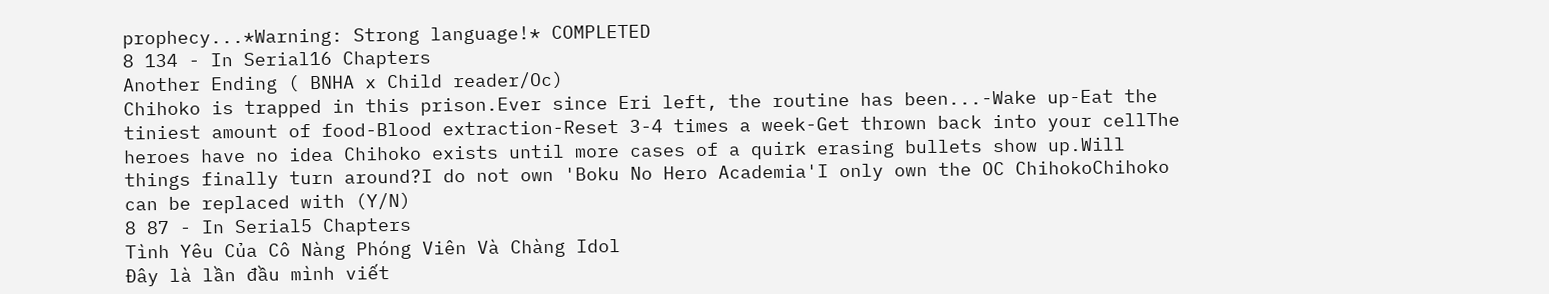prophecy...*Warning: Strong language!* COMPLETED
8 134 - In Serial16 Chapters
Another Ending ( BNHA x Child reader/Oc)
Chihoko is trapped in this prison.Ever since Eri left, the routine has been...-Wake up-Eat the tiniest amount of food-Blood extraction-Reset 3-4 times a week-Get thrown back into your cellThe heroes have no idea Chihoko exists until more cases of a quirk erasing bullets show up.Will things finally turn around?I do not own 'Boku No Hero Academia'I only own the OC ChihokoChihoko can be replaced with (Y/N)
8 87 - In Serial5 Chapters
Tình Yêu Của Cô Nàng Phóng Viên Và Chàng Idol
Đây là lần đầu mình viết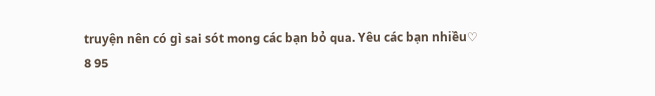truyện nên có gì sai sót mong các bạn bỏ qua. Yêu các bạn nhiều♡
8 95